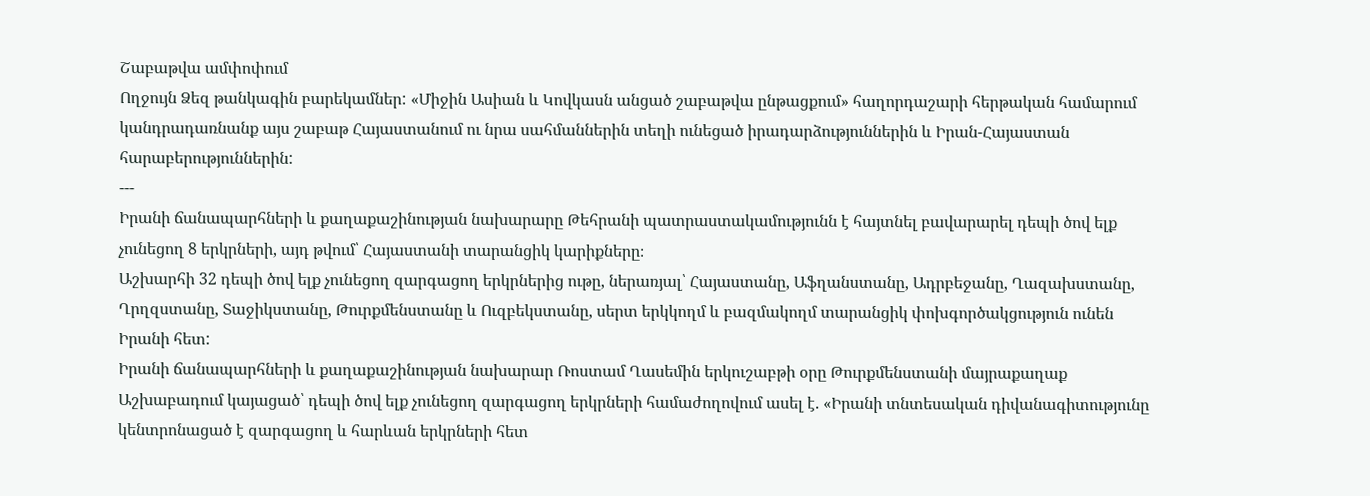Շաբաթվա ամփոփում
Ողջույն Ձեզ թանկագին բարեկամներ: «Միջին Ասիան և Կովկասն անցած շաբաթվա ընթացքում» հաղորդաշարի հերթական համարում կանդրադառնանք այս շաբաթ Հայաստանում ու նրա սահմաններին տեղի ունեցած իրադարձություններին և Իրան-Հայաստան հարաբերություններին:
---
Իրանի ճանապարհների և քաղաքաշինության նախարարը Թեհրանի պատրաստակամությունն է հայտնել բավարարել դեպի ծով ելք չունեցող 8 երկրների, այդ թվում՝ Հայաստանի տարանցիկ կարիքները։
Աշխարհի 32 դեպի ծով ելք չունեցող զարգացող երկրներից ութը, ներառյալ՝ Հայաստանը, Աֆղանստանը, Ադրբեջանը, Ղազախստանը, Ղրղզստանը, Տաջիկստանը, Թուրքմենստանը և Ուզբեկստանը, սերտ երկկողմ և բազմակողմ տարանցիկ փոխգործակցություն ունեն Իրանի հետ:
Իրանի ճանապարհների և քաղաքաշինության նախարար Ռոստամ Ղասեմին երկուշաբթի օրը Թուրքմենստանի մայրաքաղաք Աշխաբադում կայացած՝ դեպի ծով ելք չունեցող զարգացող երկրների համաժողովում ասել է. «Իրանի տնտեսական դիվանագիտությունը կենտրոնացած է զարգացող և հարևան երկրների հետ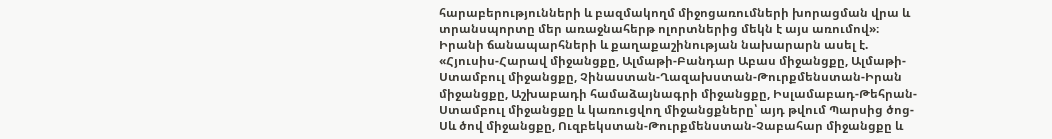հարաբերությունների և բազմակողմ միջոցառումների խորացման վրա և տրանսպորտը մեր առաջնահերթ ոլորտներից մեկն է այս առումով»։
Իրանի ճանապարհների և քաղաքաշինության նախարարն ասել է. «Հյուսիս-Հարավ միջանցքը, Ալմաթի-Բանդար Աբաս միջանցքը, Ալմաթի-Ստամբուլ միջանցքը, Չինաստան-Ղազախստան-Թուրքմենստան-Իրան միջանցքը, Աշխաբադի համաձայնագրի միջանցքը, Իսլամաբադ-Թեհրան-Ստամբուլ միջանցքը և կառուցվող միջանցքները՝ այդ թվում Պարսից ծոց-Սև ծով միջանցքը, Ուզբեկստան-Թուրքմենստան-Չաբահար միջանցքը և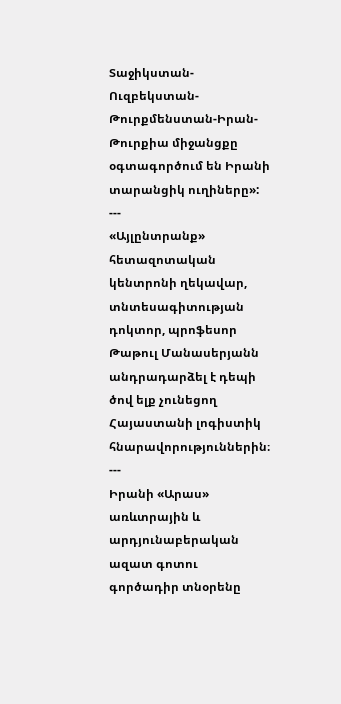Տաջիկստան-Ուզբեկստան-Թուրքմենստան-Իրան-Թուրքիա միջանցքը օգտագործում են Իրանի տարանցիկ ուղիները»:
---
«Այլընտրանք» հետազոտական կենտրոնի ղեկավար, տնտեսագիտության դոկտոր, պրոֆեսոր Թաթուլ Մանասերյանն անդրադարձել է դեպի ծով ելք չունեցող Հայաստանի լոգիստիկ հնարավորություններին։
---
Իրանի «Արաս» առևտրային և արդյունաբերական ազատ գոտու գործադիր տնօրենը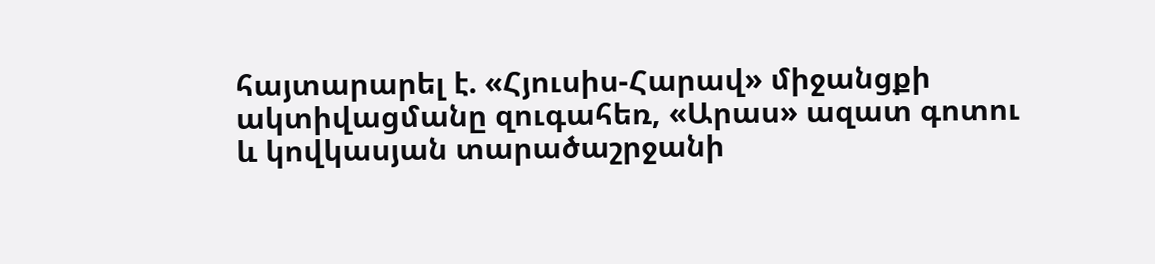հայտարարել է. «Հյուսիս-Հարավ» միջանցքի ակտիվացմանը զուգահեռ, «Արաս» ազատ գոտու և կովկասյան տարածաշրջանի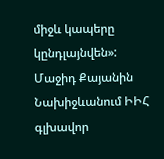միջև կապերը կընդլայնվեն»:
Մաջիդ Քայանին Նախիջևանում ԻԻՀ գլխավոր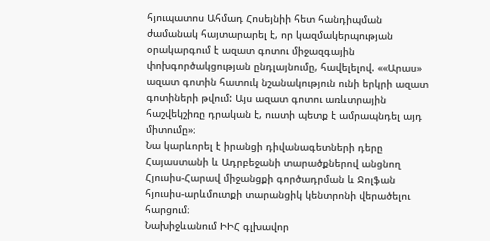հյուպատոս Ահմադ Հոսեյնիի հետ հանդիպման ժամանակ հայտարարել է, որ կազմակերպության օրակարգում է ազատ գոտու միջազգային փոխգործակցության ընդլայնումը, հավելելով. ««Արաս» ազատ գոտին հատուկ նշանակություն ունի երկրի ազատ գոտիների թվում: Այս ազատ գոտու առևտրային հաշվեկշիռը դրական է, ուստի պետք է ամրապնդել այդ միտումը»։
Նա կարևորել է իրանցի դիվանագետների դերը Հայաստանի և Ադրբեջանի տարածքներով անցնող Հյուսիս-Հարավ միջանցքի գործադրման և Ջոլֆան հյուսիս-արևմուտքի տարանցիկ կենտրոնի վերածելու հարցում։
Նախիջևանում ԻԻՀ գլխավոր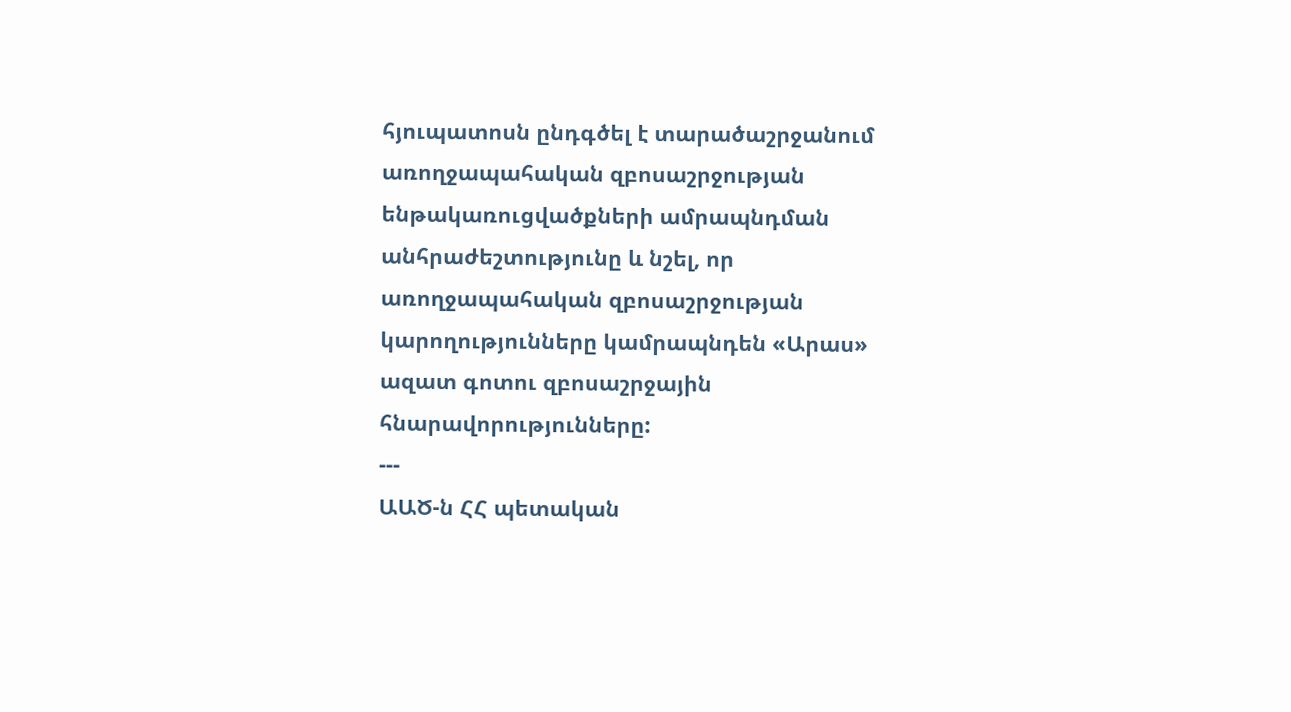հյուպատոսն ընդգծել է տարածաշրջանում առողջապահական զբոսաշրջության ենթակառուցվածքների ամրապնդման անհրաժեշտությունը և նշել, որ առողջապահական զբոսաշրջության կարողությունները կամրապնդեն «Արաս» ազատ գոտու զբոսաշրջային հնարավորությունները:
---
ԱԱԾ-ն ՀՀ պետական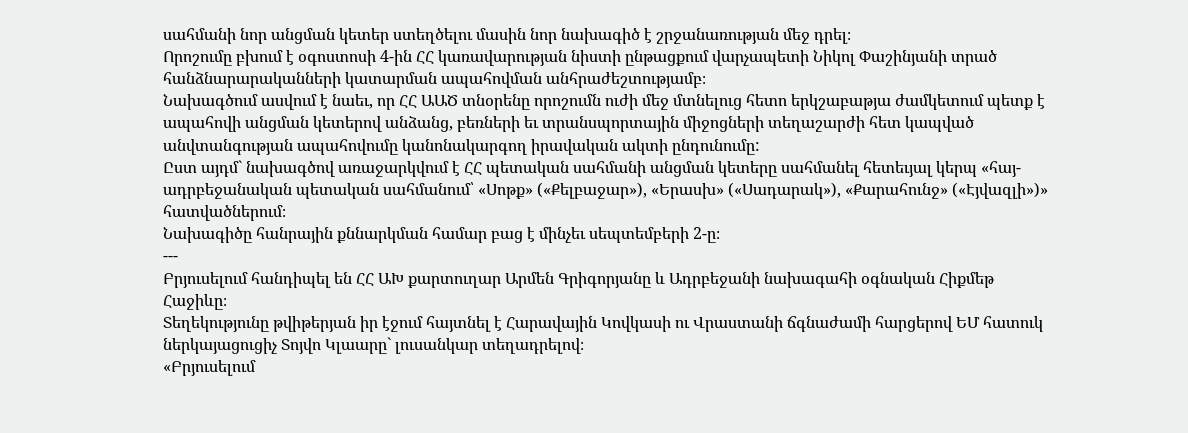սահմանի նոր անցման կետեր ստեղծելու մասին նոր նախագիծ է շրջանառության մեջ դրել։
Որոշումը բխում է օգոստոսի 4-ին ՀՀ կառավարության նիստի ընթացքում վարչապետի Նիկոլ Փաշինյանի տրած հանձնարարականների կատարման ապահովման անհրաժեշտությամբ։
Նախագծում ասվում է նաեւ, որ ՀՀ ԱԱԾ տնօրենը որոշումն ուժի մեջ մտնելուց հետո երկշաբաթյա ժամկետում պետք է ապահովի անցման կետերով անձանց, բեռների եւ տրանսպորտային միջոցների տեղաշարժի հետ կապված անվտանգության ապահովումը կանոնակարգող իրավական ակտի ընդունումը:
Ըստ այդմ` նախագծով առաջարկվում է ՀՀ պետական սահմանի անցման կետերը սահմանել հետեւյալ կերպ «հայ-ադրբեջանական պետական սահմանում՝ «Սոթք» («Քելբաջար»), «Երասխ» («Սադարակ»), «Քարահունջ» («Էյվազլի»)» հատվածներում։
Նախագիծը հանրային քննարկման համար բաց է մինչեւ սեպտեմբերի 2-ը։
---
Բրյուսելում հանդիպել են ՀՀ ԱԽ քարտուղար Արմեն Գրիգորյանը և Ադրբեջանի նախագահի օգնական Հիքմեթ Հաջիևը։
Տեղեկությունը թվիթերյան իր էջում հայտնել է Հարավային Կովկասի ու Վրաստանի ճգնաժամի հարցերով ԵՄ հատուկ ներկայացուցիչ Տոյվո Կլաարը` լուսանկար տեղադրելով։
«Բրյուսելում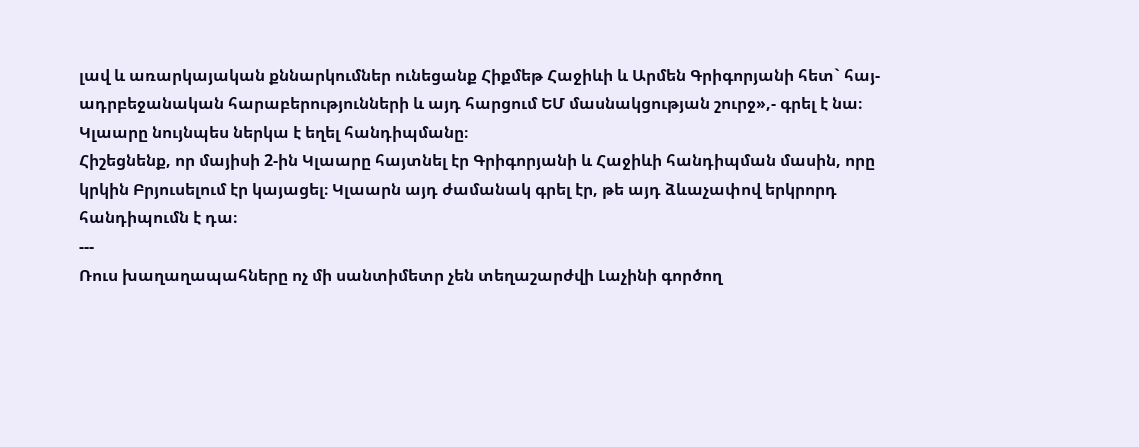լավ և առարկայական քննարկումներ ունեցանք Հիքմեթ Հաջիևի և Արմեն Գրիգորյանի հետ` հայ-ադրբեջանական հարաբերությունների և այդ հարցում ԵՄ մասնակցության շուրջ»,- գրել է նա։
Կլաարը նույնպես ներկա է եղել հանդիպմանը։
Հիշեցնենք, որ մայիսի 2-ին Կլաարը հայտնել էր Գրիգորյանի և Հաջիևի հանդիպման մասին, որը կրկին Բրյուսելում էր կայացել։ Կլաարն այդ ժամանակ գրել էր, թե այդ ձևաչափով երկրորդ հանդիպումն է դա։
---
Ռուս խաղաղապահները ոչ մի սանտիմետր չեն տեղաշարժվի Լաչինի գործող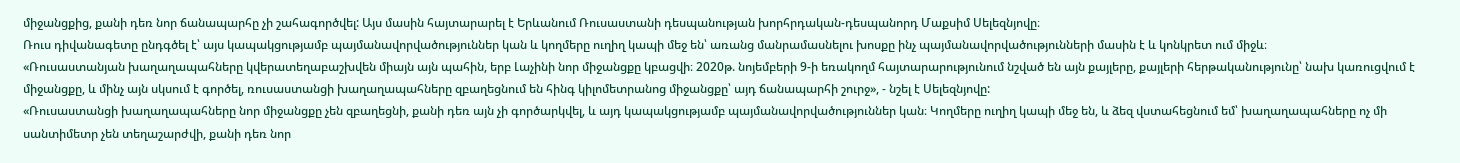միջանցքից, քանի դեռ նոր ճանապարհը չի շահագործվել: Այս մասին հայտարարել է Երևանում Ռուսաստանի դեսպանության խորհրդական-դեսպանորդ Մաքսիմ Սելեզնյովը։
Ռուս դիվանագետը ընդգծել է՝ այս կապակցությամբ պայմանավորվածություններ կան և կողմերը ուղիղ կապի մեջ են՝ առանց մանրամասնելու խոսքը ինչ պայմանավորվածությունների մասին է և կոնկրետ ում միջև։
«Ռուսաստանյան խաղաղապահները կվերատեղաբաշխվեն միայն այն պահին, երբ Լաչինի նոր միջանցքը կբացվի։ 2020թ. նոյեմբերի 9-ի եռակողմ հայտարարությունում նշված են այն քայլերը, քայլերի հերթականությունը՝ նախ կառուցվում է միջանցքը, և մինչ այն սկսում է գործել, ռուսաստանցի խաղաղապահները զբաղեցնում են հինգ կիլոմետրանոց միջանցքը՝ այդ ճանապարհի շուրջ», - նշել է Սելեզնյովը:
«Ռուսաստանցի խաղաղապահները նոր միջանցքը չեն զբաղեցնի, քանի դեռ այն չի գործարկվել, և այդ կապակցությամբ պայմանավորվածություններ կան։ Կողմերը ուղիղ կապի մեջ են, և ձեզ վստահեցնում եմ՝ խաղաղապահները ոչ մի սանտիմետր չեն տեղաշարժվի, քանի դեռ նոր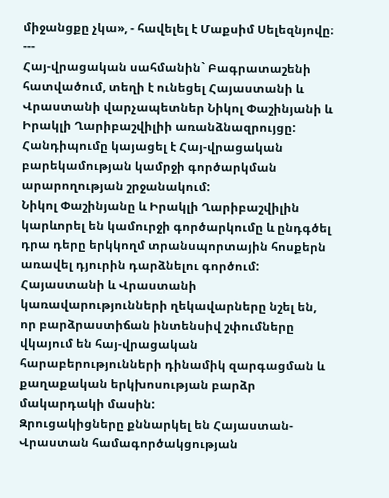միջանցքը չկա», - հավելել է Մաքսիմ Սելեզնյովը։
---
Հայ-վրացական սահմանին` Բագրատաշենի հատվածում, տեղի է ունեցել Հայաստանի և Վրաստանի վարչապետներ Նիկոլ Փաշինյանի և Իրակլի Ղարիբաշվիլիի առանձնազրույցը:
Հանդիպումը կայացել է Հայ-վրացական բարեկամության կամրջի գործարկման արարողության շրջանակում:
Նիկոլ Փաշինյանը և Իրակլի Ղարիբաշվիլին կարևորել են կամուրջի գործարկումը և ընդգծել դրա դերը երկկողմ տրանսպորտային հոսքերն առավել դյուրին դարձնելու գործում:
Հայաստանի և Վրաստանի կառավարությունների ղեկավարները նշել են, որ բարձրաստիճան ինտենսիվ շփումները վկայում են հայ-վրացական հարաբերությունների դինամիկ զարգացման և քաղաքական երկխոսության բարձր մակարդակի մասին:
Զրուցակիցները քննարկել են Հայաստան-Վրաստան համագործակցության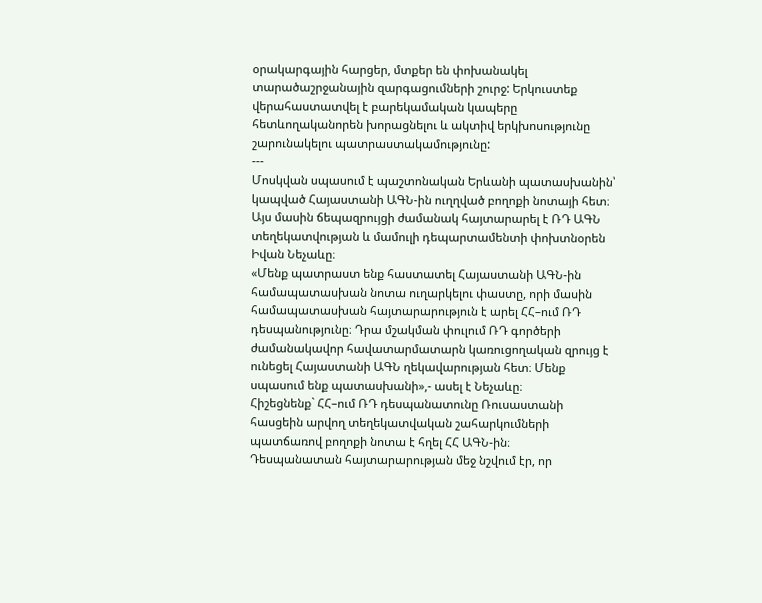օրակարգային հարցեր, մտքեր են փոխանակել տարածաշրջանային զարգացումների շուրջ: Երկուստեք վերահաստատվել է բարեկամական կապերը հետևողականորեն խորացնելու և ակտիվ երկխոսությունը շարունակելու պատրաստակամությունը:
---
Մոսկվան սպասում է պաշտոնական Երևանի պատասխանին՝ կապված Հայաստանի ԱԳՆ-ին ուղղված բողոքի նոտայի հետ։ Այս մասին ճեպազրույցի ժամանակ հայտարարել է ՌԴ ԱԳՆ տեղեկատվության և մամուլի դեպարտամենտի փոխտնօրեն Իվան Նեչաևը։
«Մենք պատրաստ ենք հաստատել Հայաստանի ԱԳՆ-ին համապատասխան նոտա ուղարկելու փաստը, որի մասին համապատասխան հայտարարություն է արել ՀՀ–ում ՌԴ դեսպանությունը։ Դրա մշակման փուլում ՌԴ գործերի ժամանակավոր հավատարմատարն կառուցողական զրույց է ունեցել Հայաստանի ԱԳՆ ղեկավարության հետ։ Մենք սպասում ենք պատասխանի»,- ասել է Նեչաևը։
Հիշեցնենք` ՀՀ–ում ՌԴ դեսպանատունը Ռուսաստանի հասցեին արվող տեղեկատվական շահարկումների պատճառով բողոքի նոտա է հղել ՀՀ ԱԳՆ-ին։
Դեսպանատան հայտարարության մեջ նշվում էր, որ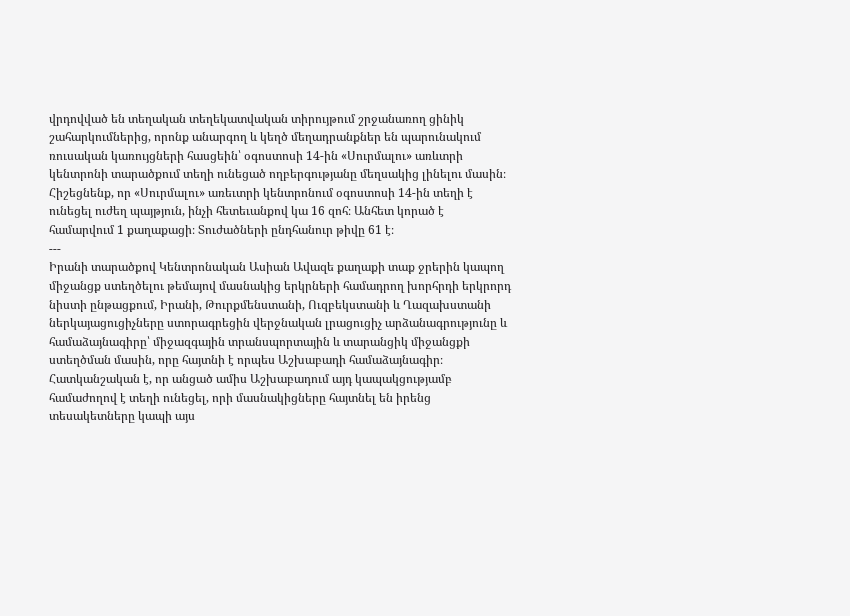վրդովված են տեղական տեղեկատվական տիրույթում շրջանառող ցինիկ շահարկումներից, որոնք անարգող և կեղծ մեղադրանքներ են պարունակում ռուսական կառույցների հասցեին՝ օգոստոսի 14-ին «Սուրմալու» առևտրի կենտրոնի տարածքում տեղի ունեցած ողբերգությանը մեղսակից լինելու մասին։
Հիշեցնենք, որ «Սուրմալու» առեւտրի կենտրոնում օգոստոսի 14-ին տեղի է ունեցել ուժեղ պայթյուն, ինչի հետեւանքով կա 16 զոհ։ Անհետ կորած է համարվում 1 քաղաքացի։ Տուժածների ընդհանուր թիվը 61 է։
---
Իրանի տարածքով Կենտրոնական Ասիան Ավազե քաղաքի տաք ջրերին կապող միջանցք ստեղծելու թեմայով մասնակից երկրների համադրող խորհրդի երկրորդ նիստի ընթացքում, Իրանի, Թուրքմենստանի, Ուզբեկստանի և Ղազախստանի ներկայացուցիչները ստորագրեցին վերջնական լրացուցիչ արձանագրությունը և համաձայնագիրը՝ միջազգային տրանսպորտային և տարանցիկ միջանցքի ստեղծման մասին, որը հայտնի է որպես Աշխաբադի համաձայնագիր։
Հատկանշական է, որ անցած ամիս Աշխաբադում այդ կապակցությամբ համաժողով է տեղի ունեցել, որի մասնակիցները հայտնել են իրենց տեսակետները կապի այս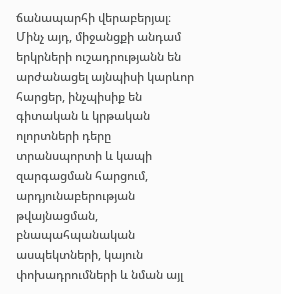ճանապարհի վերաբերյալ։
Մինչ այդ, միջանցքի անդամ երկրների ուշադրությանն են արժանացել այնպիսի կարևոր հարցեր, ինչպիսիք են գիտական և կրթական ոլորտների դերը տրանսպորտի և կապի զարգացման հարցում, արդյունաբերության թվայնացման, բնապահպանական ասպեկտների, կայուն փոխադրումների և նման այլ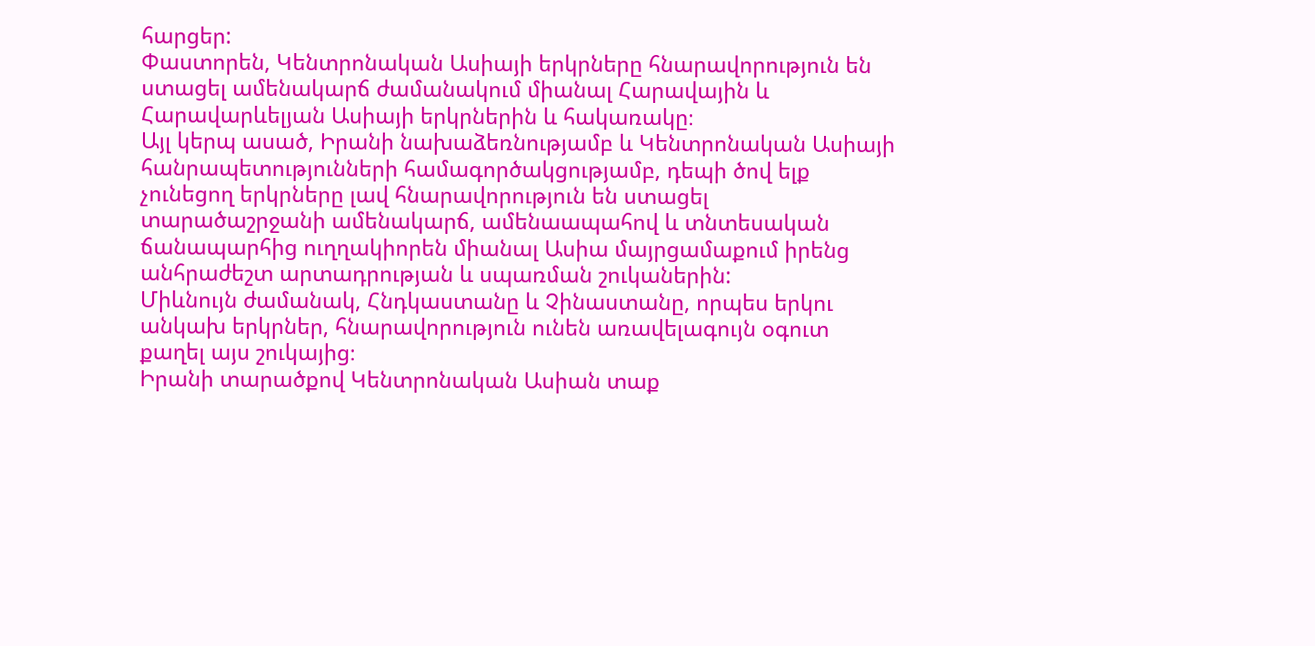հարցեր:
Փաստորեն, Կենտրոնական Ասիայի երկրները հնարավորություն են ստացել ամենակարճ ժամանակում միանալ Հարավային և Հարավարևելյան Ասիայի երկրներին և հակառակը։
Այլ կերպ ասած, Իրանի նախաձեռնությամբ և Կենտրոնական Ասիայի հանրապետությունների համագործակցությամբ, դեպի ծով ելք չունեցող երկրները լավ հնարավորություն են ստացել տարածաշրջանի ամենակարճ, ամենաապահով և տնտեսական ճանապարհից ուղղակիորեն միանալ Ասիա մայրցամաքում իրենց անհրաժեշտ արտադրության և սպառման շուկաներին:
Միևնույն ժամանակ, Հնդկաստանը և Չինաստանը, որպես երկու անկախ երկրներ, հնարավորություն ունեն առավելագույն օգուտ քաղել այս շուկայից։
Իրանի տարածքով Կենտրոնական Ասիան տաք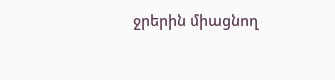ջրերին միացնող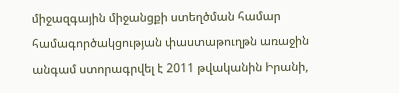միջազգային միջանցքի ստեղծման համար համագործակցության փաստաթուղթն առաջին անգամ ստորագրվել է 2011 թվականին Իրանի,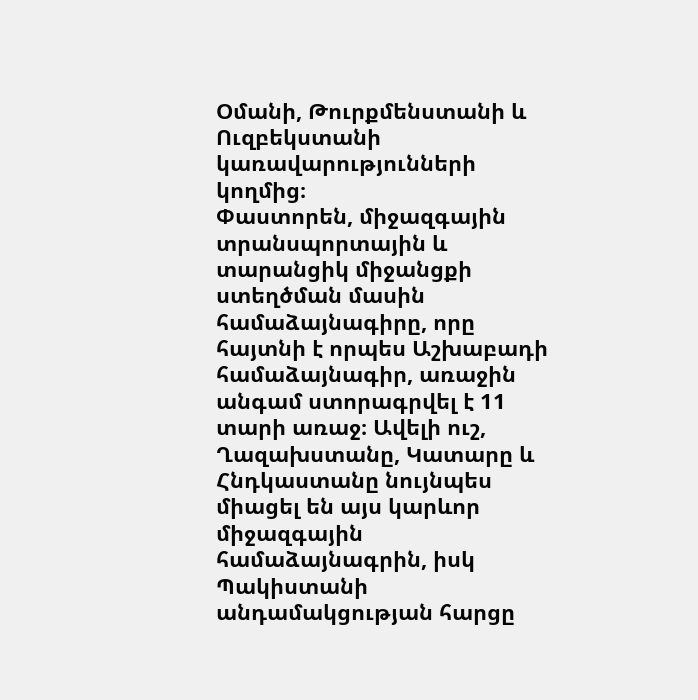Օմանի, Թուրքմենստանի և Ուզբեկստանի կառավարությունների կողմից։
Փաստորեն, միջազգային տրանսպորտային և տարանցիկ միջանցքի ստեղծման մասին համաձայնագիրը, որը հայտնի է որպես Աշխաբադի համաձայնագիր, առաջին անգամ ստորագրվել է 11 տարի առաջ։ Ավելի ուշ, Ղազախստանը, Կատարը և Հնդկաստանը նույնպես միացել են այս կարևոր միջազգային համաձայնագրին, իսկ Պակիստանի անդամակցության հարցը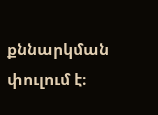քննարկման փուլում է։